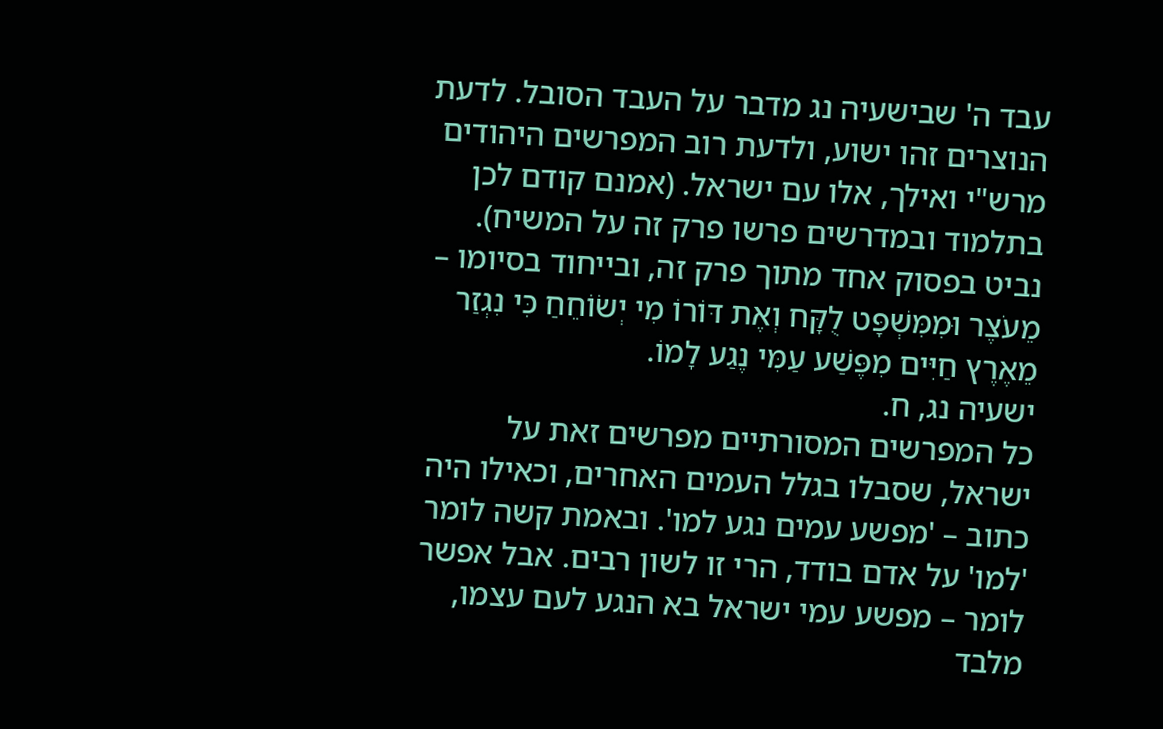עבד ה' שבישעיה נג מדבר על העבד הסובל. לדעת הנוצרים זהו ישוע, ולדעת רוב המפרשים היהודים מרש"י ואילך, אלו עם ישראל. (אמנם קודם לכן בתלמוד ובמדרשים פרשו פרק זה על המשיח).
נביט בפסוק אחד מתוך פרק זה, ובייחוד בסיומו –
מֵעֹצֶר וּמִמִּשְׁפָּט לֻקָּח וְאֶת דּוֹרוֹ מִי יְשׂוֹחֵחַ כִּי נִגְזַר מֵאֶרֶץ חַיִּים מִפֶּשַׁע עַמִּי נֶגַע לָמוֹ.
ישעיה נג, ח.
כל המפרשים המסורתיים מפרשים זאת על ישראל, שסבלו בגלל העמים האחרים, וכאילו היה כתוב – 'מפשע עמים נגע למו'. ובאמת קשה לומר 'למו' על אדם בודד, הרי זו לשון רבים. אבל אפשר לומר – מפשע עמי ישראל בא הנגע לעם עצמו, מלבד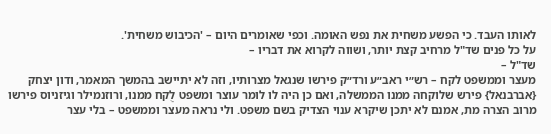לאותו העבד. כי הפשע משחית את נפש האומה. וכפי שאומרים היום – 'הכיבוש משחית'.
על כל פנים שד"ל מרחיב קצת יותר, ושווה לקרוא את דבריו –
שד"ל –
מעצר וממשפט לקח – רש״י ראב״ע ורד״ק פירשו שנגאל מצרותיו, וזה לא יתיישב בהמשך המאמר, ודון יצחק {אברבנאל} פירש שלוקחה ממנו הממשלה, ואם כן היה לו לומר עוצר ומשפט לֻקח ממנו, ורוזנמילר וגיזניוס פירשו מרוב הצרה מת, אמנם לא יתכן שיקרא ענוי הצדיק בשם משפט. ולי נראה מעצר וממשפט – בלי עצר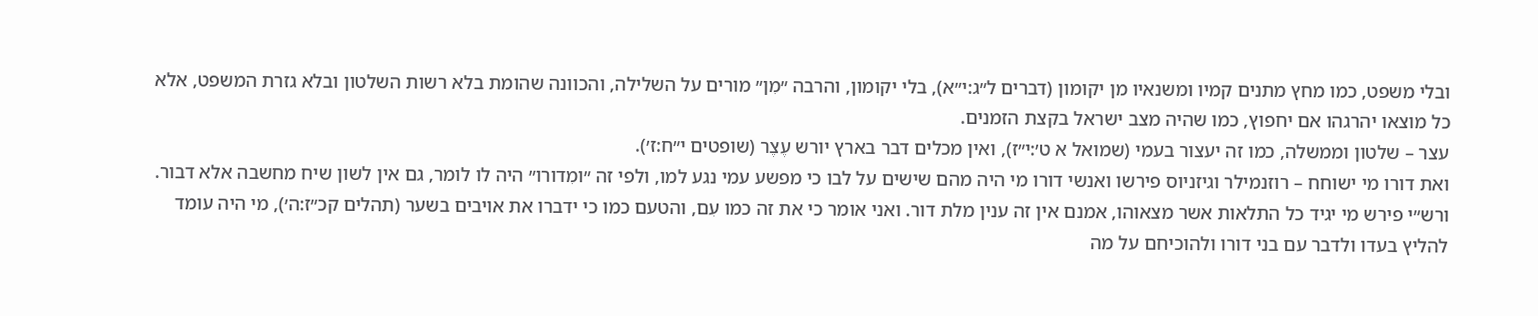ובלי משפט, כמו מחץ מתנים קמיו ומשנאיו מן יקומון (דברים ל״ג:י״א), בלי יקומון, והרבה ״מִן״ מורים על השלילה, והכוונה שהומת בלא רשות השלטון ובלא גזרת המשפט, אלא כל מוצאו יהרגהו אם יחפוץ, כמו שהיה מצב ישראל בקצת הזמנים.
עצר – שלטון וממשלה, כמו זה יעצור בעמי (שמואל א ט׳:י״ז), ואין מכלים דבר בארץ יורש עֶצֶר (שופטים י״ח:ז׳).
ואת דורו מי ישוחח – רוזנמילר וגיזניוס פירשו ואנשי דורו מי היה מהם שישים על לבו כי מפשע עמי נגע למו, ולפי זה ״ומִדורו״ היה לו לומר, גם אין לשון שיח מחשבה אלא דבור. ורש״י פירש מי יגיד כל התלאות אשר מצאוהו, אמנם אין זה ענין מלת דור. ואני אומר כי את זה כמו עִם, והטעם כמו כי ידברו את אויבים בשער (תהלים קכ״ז:ה׳), מי היה עומד להליץ בעדו ולדבר עם בני דורו ולהוכיחם על מה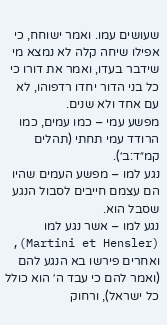שעושים עמו. ואמר ישוחח, כי אפילו שיחה קלה לא נמצא מי שידבר בעדו, ואמר את דורו כי כל בני הדור יחדו רדפוהו, לא עם אחד ולא שנים.
מפשע עמי – כמו עמים, כמו הרודד עמי תחתי (תהלים קמ״ד:ב׳).
נגע למו – מפשע העמים שהיו הם עצמם חייבים לסבול הנגע שסבל הוא.
נגע למו – אשר נגע למו (Martini et Hensler), ואחרים פירשו בא הנגע להם (ואמר להם כי עבד ה׳ הוא כולל כל ישראל), ורחוק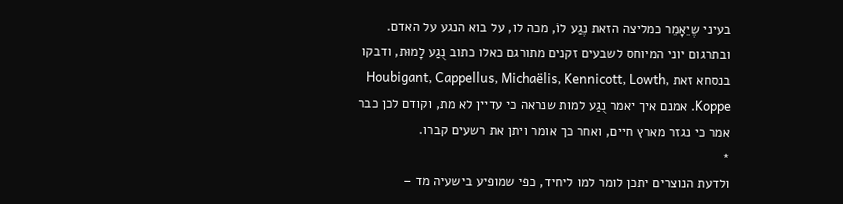בעיני שֶיֵאָמֵר כמליצה הזאת נֶגַע לוֺ, מכה לו, על בוא הנגע על האדם. ובתרגום יוני המיוחס לשבעים זקנים מתורגם כאלו כתוב נֻגַע לָמוּת, ודבקו בנסחא זאת Houbigant, Cappellus, Michaëlis, Kennicott, Lowth, Koppe. אמנם איך יאמר נֻגַע למות שנראה כי עדיין לא מת, וקודם לכן כבר אמר כי נגזר מארץ חיים, ואחר כך אומר ויתן את רשעים קברו.
*
ולדעת הנוצרים יתכן לומר למו ליחיד, כפי שמופיע בישעיה מד –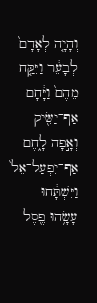וְהָיָ֤ה לְאָדָם֙ לְבָעֵ֔ר וַיִּקַּ֤ח מֵהֶם֙ וַיָּ֔חָם אַף־יַשִּׂ֖יק וְאָ֣פָה לָ֑חֶם אַף־יִפְעַל־אֵל֙ וַיִּשְׁתָּ֔חוּ עָשָׂ֥הוּ פֶ֖סֶל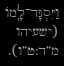וַיִּסְגָּד־לָֽמוֹ (ישעיהו מ”ד:ט”ו).